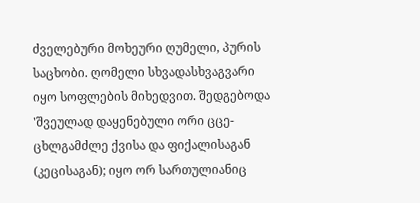ძველებური მოხეური ღუმელი, პურის საცხობი. ღომელი სხვადასხვაგვარი იყო სოფლების მიხედვით. შედგებოდა 'შვეულად დაყენებული ორი ცცე- ცხლგამძლე ქვისა და ფიქალისაგან (კეცისაგან); იყო ორ სართულიანიც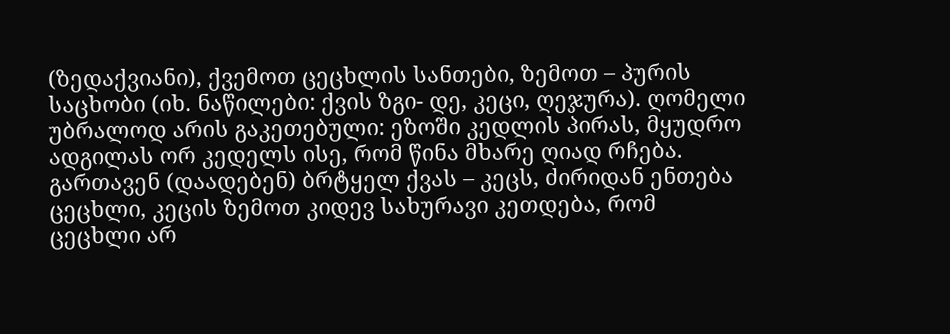(ზედაქვიანი), ქვემოთ ცეცხლის სანთები, ზემოთ – პურის საცხობი (იხ. ნაწილები: ქვის ზგი- დე, კეცი, ღეჯურა). ღომელი უბრალოდ არის გაკეთებული: ეზოში კედლის პირას, მყუდრო ადგილას ორ კედელს ისე, რომ წინა მხარე ღიად რჩება. გართავენ (დაადებენ) ბრტყელ ქვას – კეცს, ძირიდან ენთება ცეცხლი, კეცის ზემოთ კიდევ სახურავი კეთდება, რომ ცეცხლი არ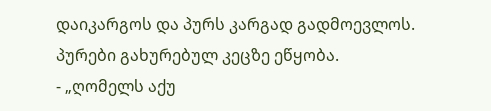დაიკარგოს და პურს კარგად გადმოევლოს. პურები გახურებულ კეცზე ეწყობა.
- „ღომელს აქუ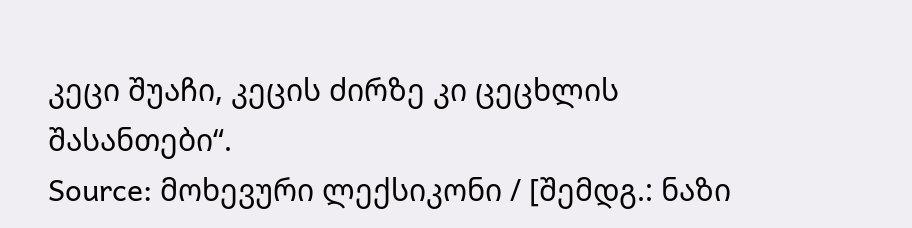კეცი შუაჩი, კეცის ძირზე კი ცეცხლის შასანთები“.
Source: მოხევური ლექსიკონი / [შემდგ.: ნაზი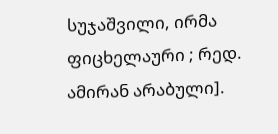სუჯაშვილი, ირმა ფიცხელაური ; რედ. ამირან არაბული].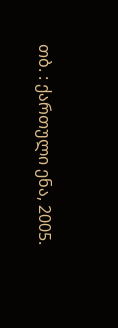თბ. : ქართული ენა, 2005.